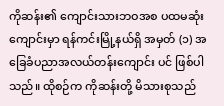ကိုဆန်း၏ ကျောင်းသားဘဝအစ ပထမဆုံးကျောင်းမှာ ရန်ကင်းမြို့နယ်ရှိ အမှတ် (၁) အခြေခံပညာအလယ်တန်းကျောင်း ပင် ဖြစ်ပါသည်။ ထိုစဉ်က ကိုဆန်းတို့ မိသားစုသည်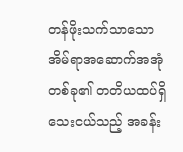တန်ဖိုးသက်သာသော အိမ်ရာအဆောက်အအုံတစ်ခု၏ တတိယထပ်ရှိ သေးငယ်သည့် အခန်း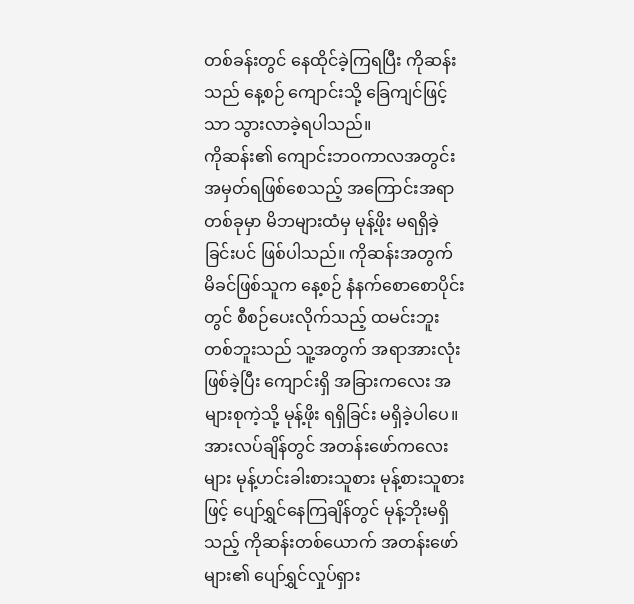တစ်ခန်းတွင် နေထိုင်ခဲ့ကြရပြီး ကိုဆန်းသည် နေ့စဉ် ကျောင်းသို့ ခြေကျင်ဖြင့်သာ သွားလာခဲ့ရပါသည်။
ကိုဆန်း၏ ကျောင်းဘဝကာလအတွင်း အမှတ်ရဖြစ်စေသည့် အကြောင်းအရာတစ်ခုမှာ မိဘများထံမှ မုန့်ဖိုး မရရှိခဲ့ခြင်းပင် ဖြစ်ပါသည်။ ကိုဆန်းအတွက် မိခင်ဖြစ်သူက နေ့စဉ် နံနက်စောစောပိုင်းတွင် စီစဉ်ပေးလိုက်သည့် ထမင်းဘူးတစ်ဘူးသည် သူ့အတွက် အရာအားလုံး ဖြစ်ခဲ့ပြီး ကျောင်းရှိ အခြားကလေး အများစုကဲ့သို့ မုန့်ဖိုး ရရှိခြင်း မရှိခဲ့ပါပေ။
အားလပ်ချိန်တွင် အတန်းဖော်ကလေးများ မုန့်ဟင်းခါးစားသူစား မုန့်စားသူစားဖြင့် ပျော်ရွှင်နေကြချိန်တွင် မုန့်ဘိုးမရှိသည့် ကိုဆန်းတစ်ယောက် အတန်းဖော်များ၏ ပျော်ရွှင်လှုပ်ရှား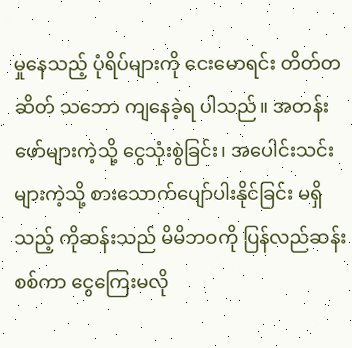မှုနေသည့် ပုံရိပ်များကို ငေးမောရင်း တိတ်တဆိတ် သဘော ကျနေခဲ့ရ ပါသည်။ အတန်းဖော်များကဲ့သို့ ငွေသုံးစွဲခြင်း၊ အပေါင်းသင်းများကဲ့သို့ စားသောက်ပျော်ပါးနိုင်ခြင်း မရှိသည့် ကိုဆန်းသည် မိမိဘဝကို ပြန်လည်ဆန်းစစ်ကာ ငွေကြေးမလို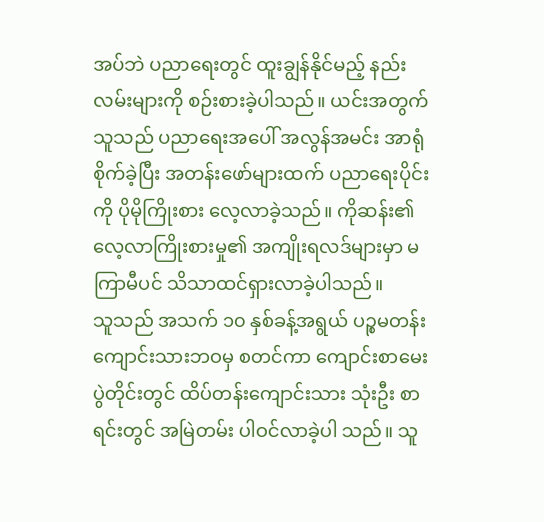အပ်ဘဲ ပညာရေးတွင် ထူးချွန်နိုင်မည့် နည်းလမ်းများကို စဉ်းစားခဲ့ပါသည်။ ယင်းအတွက် သူသည် ပညာရေးအပေါ် အလွန်အမင်း အာရုံစိုက်ခဲ့ပြီး အတန်းဖော်များထက် ပညာရေးပိုင်းကို ပိုမိုကြိုးစား လေ့လာခဲ့သည်။ ကိုဆန်း၏ လေ့လာကြိုးစားမှု၏ အကျိုးရလဒ်များမှာ မကြာမီပင် သိသာထင်ရှားလာခဲ့ပါသည်။
သူသည် အသက် ၁၀ နှစ်ခန့်အရွယ် ပဉ္စမတန်း ကျောင်းသားဘဝမှ စတင်ကာ ကျောင်းစာမေးပွဲတိုင်းတွင် ထိပ်တန်းကျောင်းသား သုံးဦး စာရင်းတွင် အမြဲတမ်း ပါဝင်လာခဲ့ပါ သည်။ သူ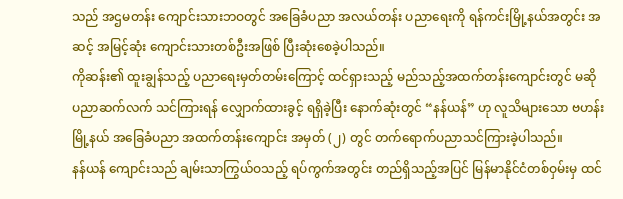သည် အဌမတန်း ကျောင်းသားဘဝတွင် အခြေခံပညာ အလယ်တန်း ပညာရေးကို ရန်ကင်းမြို့နယ်အတွင်း အဆင့် အမြင့်ဆုံး ကျောင်းသားတစ်ဦးအဖြစ် ပြီးဆုံးစေခဲ့ပါသည်။
ကိုဆန်း၏ ထူးချွန်သည့် ပညာရေးမှတ်တမ်းကြောင့် ထင်ရှားသည့် မည်သည့်အထက်တန်းကျောင်းတွင် မဆို ပညာဆက်လက် သင်ကြားရန် လျှောက်ထားခွင့် ရရှိခဲ့ပြီး နောက်ဆုံးတွင် “နန်ယန်” ဟု လူသိများသော ဗဟန်းမြို့နယ် အခြေခံပညာ အထက်တန်းကျောင်း အမှတ် (၂) တွင် တက်ရောက်ပညာသင်ကြားခဲ့ပါသည်။
နန်ယန် ကျောင်းသည် ချမ်းသာကြွယ်ဝသည့် ရပ်ကွက်အတွင်း တည်ရှိသည့်အပြင် မြန်မာနိုင်ငံတစ်ဝှမ်းမှ ထင်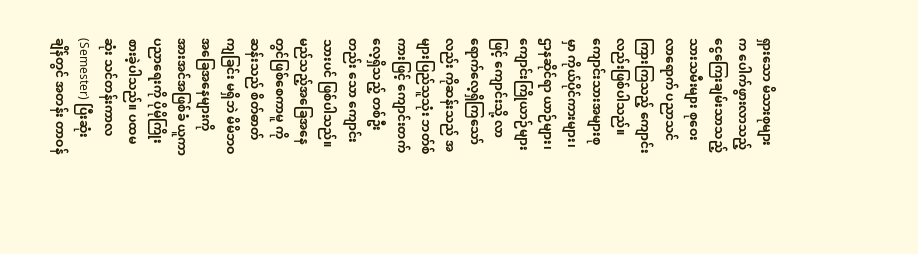ရှားသော မိသားစုများက ပေါက်ဖွားလာသည့် ငွေကြေးချမ်းသာသည့် သားသမီးများ စုဝေးလာရောက် ပညာသင်ကြားကြသည့် ကျောင်း လည်းဖြစ်ပါသည်။ ကျောင်းသားအများစုမှာ ကိုယ်ပိုင်ကားများ၊ ဌာနဆိုင်ရာ ယာဉ်များ၊ ကျောင်းကြိုယာဉ်များဖြင့် ကျောင်းသို့ လာရောက်လေ့ရှိကြသော်လည်း ကိုဆန်းသည် အများပြည်သူသုံး ဘတ်စ်ကားဖြင့် ကျောင်းတက်လေ့ရှိသည့် တစ်ဦးတည်း သော ကျောင်းသားပင် ဖြစ်ပါသည်။
မည်သည့်အခြေအနေတွင်ဖြစ်စေကာမူ ကိုဆန်းသည် စိတ်ဓာတ်ကျခြင်း မရှိဘဲ မိမိဘဝအခြေအနေများကို အားအင်အဖြစ်ခံ ယူကာ ပညာရေးကို ပိုမိုကြိုးစားခဲ့ပါသည်။ ပထမဆုံး သင်တန်းကာလ (Semester) ပြီးဆုံးချိန်တွင် အတန်း တာဝန်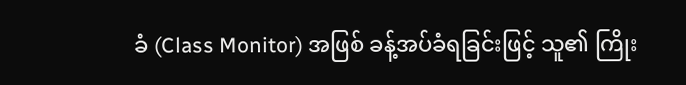ခံ (Class Monitor) အဖြစ် ခန့်အပ်ခံရခြင်းဖြင့် သူ၏ ကြိုး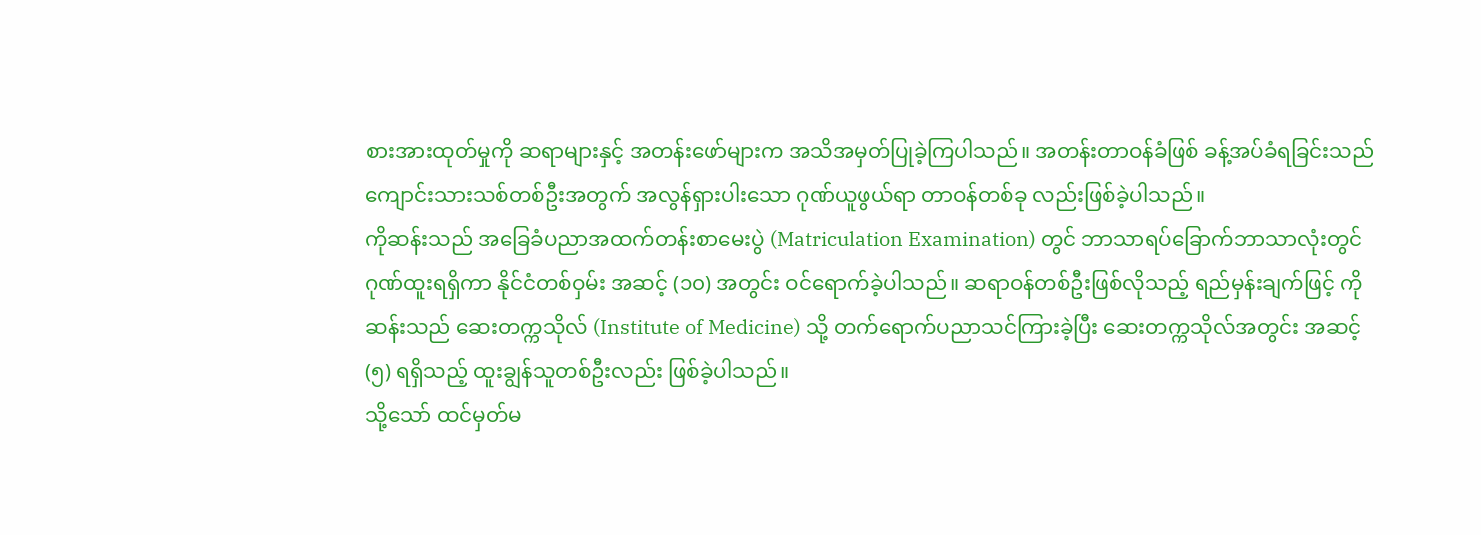စားအားထုတ်မှုကို ဆရာများနှင့် အတန်းဖော်များက အသိအမှတ်ပြုခဲ့ကြပါသည်။ အတန်းတာဝန်ခံဖြစ် ခန့်အပ်ခံရခြင်းသည် ကျောင်းသားသစ်တစ်ဦးအတွက် အလွန်ရှားပါးသော ဂုဏ်ယူဖွယ်ရာ တာဝန်တစ်ခု လည်းဖြစ်ခဲ့ပါသည်။
ကိုဆန်းသည် အခြေခံပညာအထက်တန်းစာမေးပွဲ (Matriculation Examination) တွင် ဘာသာရပ်ခြောက်ဘာသာလုံးတွင် ဂုဏ်ထူးရရှိကာ နိုင်ငံတစ်ဝှမ်း အဆင့် (၁၀) အတွင်း ဝင်ရောက်ခဲ့ပါသည်။ ဆရာဝန်တစ်ဦးဖြစ်လိုသည့် ရည်မှန်းချက်ဖြင့် ကိုဆန်းသည် ဆေးတက္ကသိုလ် (Institute of Medicine) သို့ တက်ရောက်ပညာသင်ကြားခဲ့ပြီး ဆေးတက္ကသိုလ်အတွင်း အဆင့် (၅) ရရှိသည့် ထူးချွန်သူတစ်ဦးလည်း ဖြစ်ခဲ့ပါသည်။
သို့သော် ထင်မှတ်မ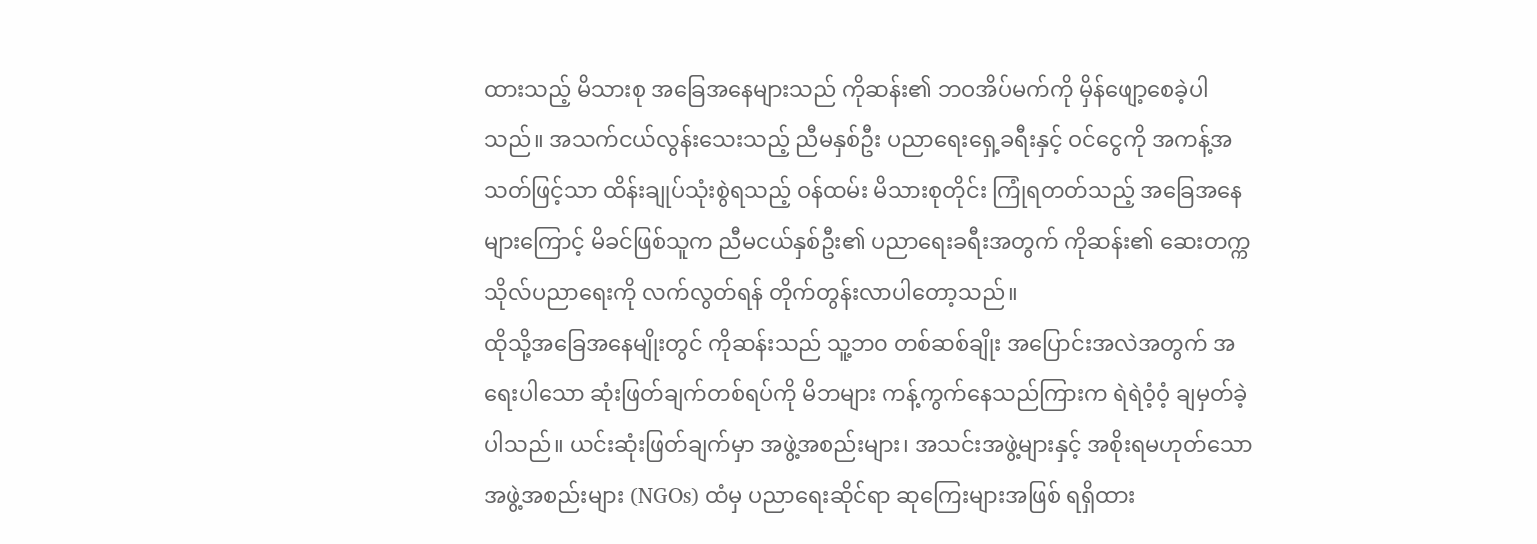ထားသည့် မိသားစု အခြေအနေများသည် ကိုဆန်း၏ ဘဝအိပ်မက်ကို မှိန်ဖျော့စေခဲ့ပါသည်။ အသက်ငယ်လွန်းသေးသည့် ညီမနှစ်ဦး ပညာရေးရှေ့ခရီးနှင့် ဝင်ငွေကို အကန့်အသတ်ဖြင့်သာ ထိန်းချုပ်သုံးစွဲရသည့် ဝန်ထမ်း မိသားစုတိုင်း ကြုံရတတ်သည့် အခြေအနေများကြောင့် မိခင်ဖြစ်သူက ညီမငယ်နှစ်ဦး၏ ပညာရေးခရီးအတွက် ကိုဆန်း၏ ဆေးတက္ကသိုလ်ပညာရေးကို လက်လွတ်ရန် တိုက်တွန်းလာပါတော့သည်။
ထိုသို့အခြေအနေမျိုးတွင် ကိုဆန်းသည် သူ့ဘ၀ တစ်ဆစ်ချိုး အပြောင်းအလဲအတွက် အရေးပါသော ဆုံးဖြတ်ချက်တစ်ရပ်ကို မိဘများ ကန့်ကွက်နေသည်ကြားက ရဲရဲဝံ့ဝံ့ ချမှတ်ခဲ့ပါသည်။ ယင်းဆုံးဖြတ်ချက်မှာ အဖွဲ့အစည်းများ၊ အသင်းအဖွဲ့များနှင့် အစိုးရမဟုတ်သော အဖွဲ့အစည်းများ (NGOs) ထံမှ ပညာရေးဆိုင်ရာ ဆုကြေးများအဖြစ် ရရှိထား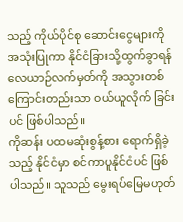သည့် ကိုယ်ပိုင်စု ဆောင်းငွေများကို အသုံးပြုကာ နိုင်ငံခြားသို့ထွက်ခွာရန် လေယာဉ်လက်မှတ်ကို အသွားတစ်ကြောင်းတည်းသာ ဝယ်ယူလိုက် ခြင်းပင် ဖြစ်ပါသည်။
ကိုဆန်း ပထမဆုံးစွန့်စား ရောက်ရှိခဲ့သည့် နိုင်ငံမှာ စင်ကာပူနိုင်ငံပင် ဖြစ်ပါသည်။ သူသည် မွေးရပ်မြေမဟုတ်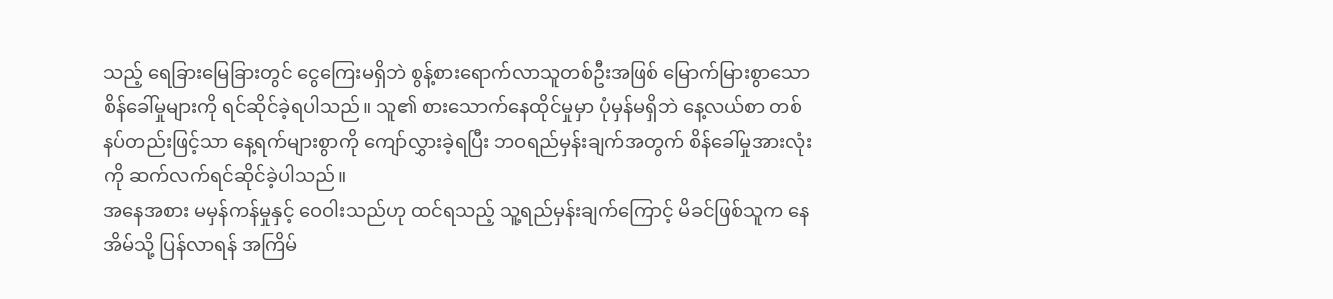သည့် ရေခြားမြေခြားတွင် ငွေကြေးမရှိဘဲ စွန့်စားရောက်လာသူတစ်ဦးအဖြစ် မြောက်မြားစွာသော စိန်ခေါ်မှုများကို ရင်ဆိုင်ခဲ့ရပါသည်။ သူ၏ စားသောက်နေထိုင်မှုမှာ ပုံမှန်မရှိဘဲ နေ့လယ်စာ တစ်နပ်တည်းဖြင့်သာ နေ့ရက်များစွာကို ကျော်လွှားခဲ့ရပြီး ဘဝရည်မှန်းချက်အတွက် စိန်ခေါ်မှုအားလုံးကို ဆက်လက်ရင်ဆိုင်ခဲ့ပါသည်။
အနေအစား မမှန်ကန်မှုနှင့် ဝေဝါးသည်ဟု ထင်ရသည့် သူ့ရည်မှန်းချက်ကြောင့် မိခင်ဖြစ်သူက နေအိမ်သို့ ပြန်လာရန် အကြိမ်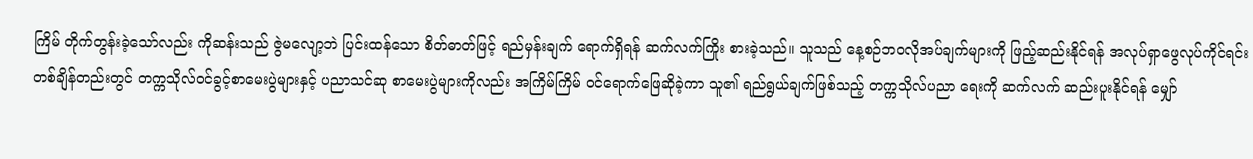ကြိမ် တိုက်တွန်းခဲ့သော်လည်း ကိုဆန်းသည် ဇွဲမလျော့ဘဲ ပြင်းထန်သော စိတ်ဓာတ်ဖြင့် ရည်မှန်းချက် ရောက်ရှိရန် ဆက်လက်ကြိုး စားခဲ့သည်။ သူသည် နေ့စဉ်ဘဝလိုအပ်ချက်များကို ဖြည့်ဆည်းနိုင်ရန် အလုပ်ရှာဖွေလုပ်ကိုင်ရင်း တစ်ချိန်တည်းတွင် တက္ကသိုလ်ဝင်ခွင့်စာမေးပွဲများနှင့် ပညာသင်ဆု စာမေးပွဲများကိုလည်း အကြိမ်ကြိမ် ဝင်ရောက်ဖြေဆိုခဲ့ကာ သူ၏ ရည်ရွယ်ချက်ဖြစ်သည့် တက္ကသိုလ်ပညာ ရေးကို ဆက်လက် ဆည်းပူးနိုင်ရန် မျှော်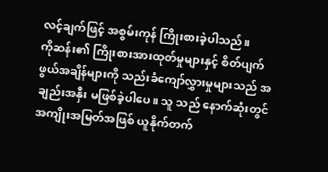လင့်ချက်ဖြင့် အစွမ်းကုန် ကြိုးစားခဲ့ပါသည်။
ကိုဆန်း၏ ကြိုးစားအားထုတ်မှုများနှင့် စိတ်ပျက်ဖွယ်အချိန်များကို သည်းခံကျော်လွှားမှုများသည် အချည်းအနှီး မဖြစ်ခဲ့ပါပေ။ သူ သည် နောက်ဆုံးတွင် အကျိုးအမြတ်အဖြစ် ယူနိုက်တက်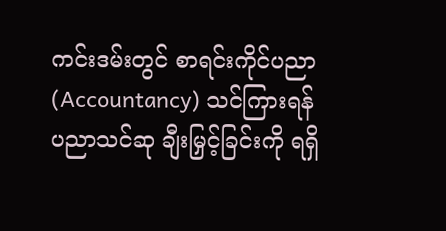ကင်းဒမ်းတွင် စာရင်းကိုင်ပညာ (Accountancy) သင်ကြားရန် ပညာသင်ဆု ချီးမြှင့်ခြင်းကို ရရှိ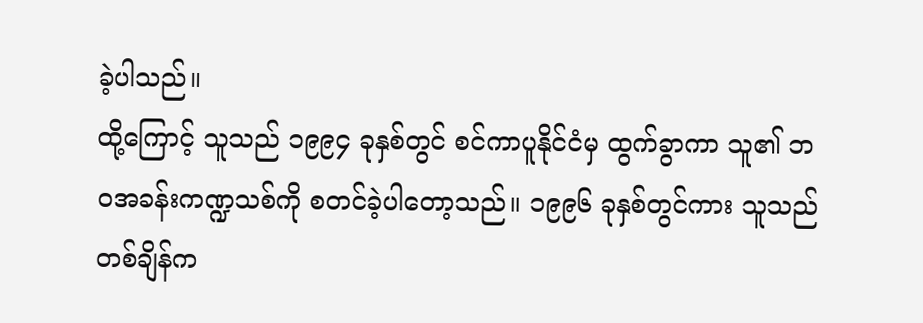ခဲ့ပါသည်။
ထို့ကြောင့် သူသည် ၁၉၉၄ ခုနှစ်တွင် စင်ကာပူနိုင်ငံမှ ထွက်ခွာကာ သူ၏ ဘဝအခန်းကဏ္ဍသစ်ကို စတင်ခဲ့ပါတော့သည်။ ၁၉၉၆ ခုနှစ်တွင်ကား သူသည် တစ်ချိန်က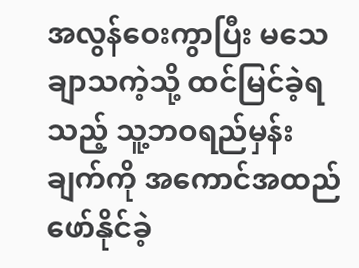အလွန်ဝေးကွာပြီး မသေချာသကဲ့သို့ ထင်မြင်ခဲ့ရသည့် သူ့ဘဝရည်မှန်းချက်ကို အကောင်အထည်ဖော်နိုင်ခဲ့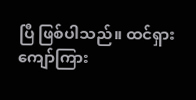ပြီ ဖြစ်ပါသည်။ ထင်ရှားကျော်ကြား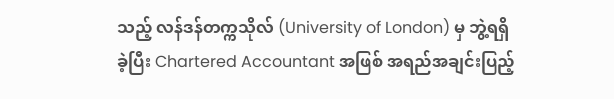သည့် လန်ဒန်တက္ကသိုလ် (University of London) မှ ဘွဲ့ရရှိခဲ့ပြီး Chartered Accountant အဖြစ် အရည်အချင်းပြည့်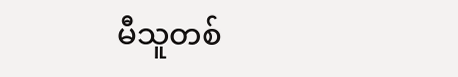မီသူတစ်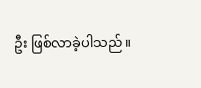ဦး ဖြစ်လာခဲ့ပါသည်။